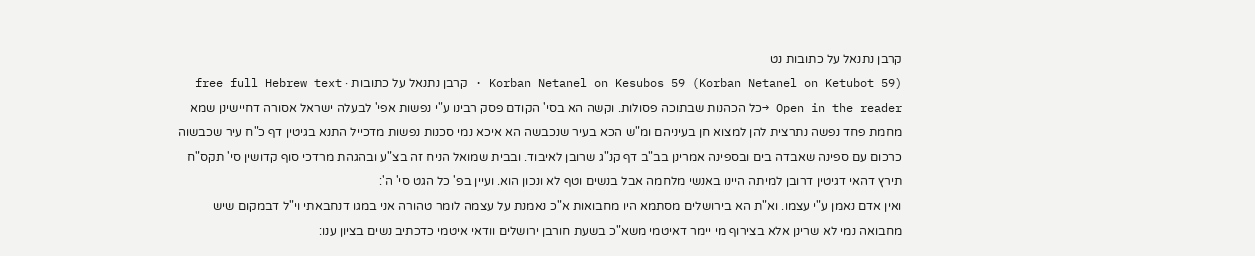קרבן נתנאל על כתובות נט
Korban Netanel on Kesubos 59 (Korban Netanel on Ketubot 59) · קרבן נתנאל על כתובות · free full Hebrew text
Open in the reader →כל הכהנות שבתוכה פסולות. וקשה הא בסי' הקודם פסק רבינו ע"י נפשות אפי' לבעלה ישראל אסורה דחיישינן שמא מחמת פחד נפשה נתרצית להן למצוא חן בעיניהם ומ"ש הכא בעיר שנכבשה הא איכא נמי סכנות נפשות מדכייל התנא בגיטין דף כ"ח עיר שכבשוה כרכום עם ספינה שאבדה בים ובספינה אמרינן בב"ב דף קנ"ג שרובן לאיבוד. ובבית שמואל הניח זה בצ"ע ובהגהת מרדכי סוף קדושין סי' תקס"ח תירץ דהאי דגיטין דרובן למיתה היינו באנשי מלחמה אבל בנשים וטף לא ונכון הוא. ועיין בפ' כל הגט סי' ה':
ואין אדם נאמן ע"י עצמו. וא"ת הא בירושלים מסתמא היו מחבואות א"כ נאמנת על עצמה לומר טהורה אני במגו דנחבאתי וי"ל דבמקום שיש מחבואה נמי לא שרינן אלא בצירוף מי יימר דאיטמי משא"כ בשעת חורבן ירושלים וודאי איטמי כדכתיב נשים בציון ענו: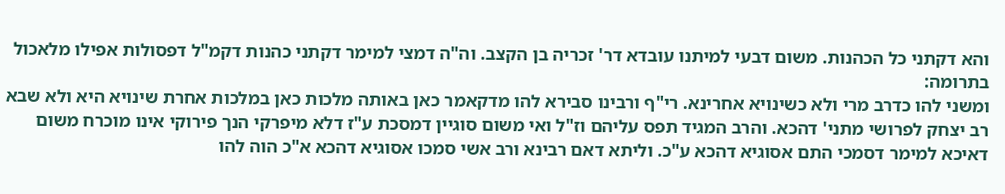והא דקתני כל הכהנות. משום דבעי למיתנו עובדא דר' זכריה בן הקצב. וה"ה דמצי למימר דקתני כהנות דקמ"ל דפסולות אפילו מלאכול בתרומה:
ומשני להו כדרב מרי ולא כשינויא אחרינא. רי"ף ורבינו סבירא להו מדקאמר כאן באותה מלכות כאן במלכות אחרת שינויא היא ולא שבא רב יצחק לפרושי מתני' דהכא. והרב המגיד תפס עליהם וז"ל ואי משום סוגיין דמסכת ע"ז דלא מיפרקי הנך פירוקי אינו מוכרח משום דאיכא למימר דסמכי התם אסוגיא דהכא ע"כ. וליתא דאם רבינא ורב אשי סמכו אסוגיא דהכא א"כ הוה להו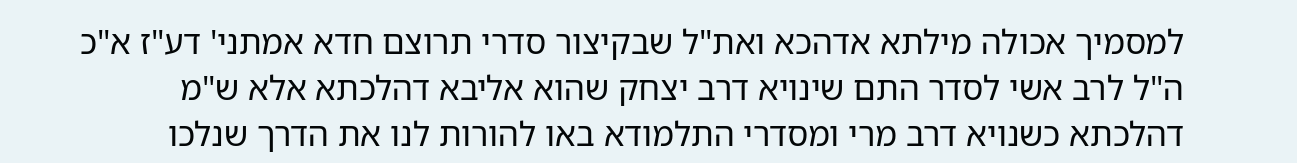למסמיך אכולה מילתא אדהכא ואת"ל שבקיצור סדרי תרוצם חדא אמתני' דע"ז א"כ ה"ל לרב אשי לסדר התם שינויא דרב יצחק שהוא אליבא דהלכתא אלא ש"מ דהלכתא כשנויא דרב מרי ומסדרי התלמודא באו להורות לנו את הדרך שנלכו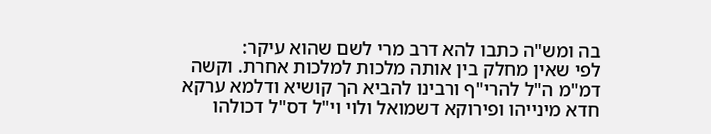בה ומש"ה כתבו להא דרב מרי לשם שהוא עיקר:
לפי שאין מחלק בין אותה מלכות למלכות אחרת. וקשה דמ"מ ה"ל להרי"ף ורבינו להביא הך קושיא ודלמא ערקא חדא מינייהו ופירוקא דשמואל ולוי וי"ל דס"ל דכולהו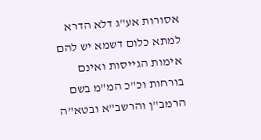אסורות אע"ג דלא הדרא למתא כלום דשמא יש להם אימות הגייסות ואינם בורחות וכ"כ המ"מ בשם הרמב"ן והרשב"א ובטא"ה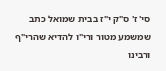סי' ז' ס"ק י"ז בבית שמואל כתב שמשמע מטור ורי"ו להדיא שהרי"ף ורבינו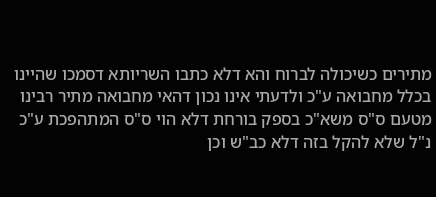מתירים כשיכולה לברוח והא דלא כתבו השריותא דסמכו שהיינו בכלל מחבואה ע"כ ולדעתי אינו נכון דהאי מחבואה מתיר רבינו מטעם ס"ס משא"כ בספק בורחת דלא הוי ס"ס המתהפכת ע"כ נ"ל שלא להקל בזה דלא כב"ש וכן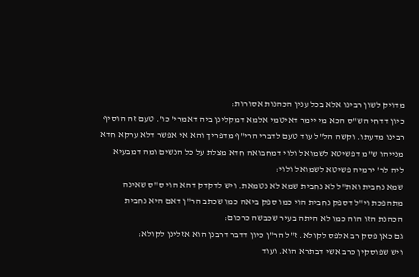מדויק לשון רבינו אלא בכל ענין הכהנות אסורות:
כיון דדחי הש"ס הכא מי יימר דאיטמי אלמא דמקלינן ביה דאמרי' כו'. טעם זה הוסיף רבינו מדעתו. וקשה הל"ל עוד טעם לדברי הרי"ף מדפריך והא אי אפשר דלא ערקא חדא מנייהו ש"מ דפשיטא לשמואל ולוי דמחבואה חדא מצלת על כל הנשים ומה דמבעיא ליה לר' ירמיה פשיטא לשמואל ולוי:
שמא נחבית ואת"ל לא נחבית שמא לא נטמאת. ויש לדקדק דהא הוי ס"ס שאינה מתהפכת וי"ל דספק נחבית הוי כמו ספק ביאה כמו שכתב הר"ן דאם היא נחבית הכהנת הזו הוה כמו לא היתה בעיר שכבשה כרכום:
גם כאן פסק רב אלפס לקולא. ז"ל הר"ן כיון דדבר דרבנן הוא אזלינן לקולא:
ויש שפוסקין כרב אשי דבתרא הוא. ועוד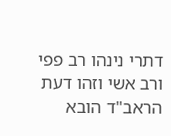דתרי נינהו רב פפי ורב אשי וזהו דעת הראב"ד הובא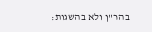בהר"ן ולא בהשגות: